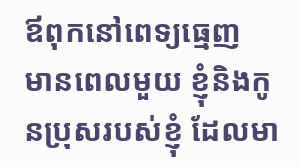ឪពុកនៅពេទ្យធ្មេញ
មានពេលមួយ ខ្ញុំនិងកូនប្រុសរបស់ខ្ញុំ ដែលមា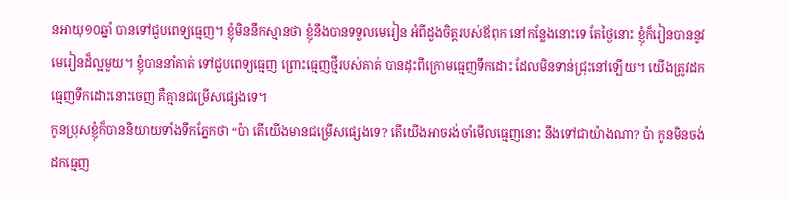នអាយុ១០ឆ្នាំ បានទៅជួបពេទ្យធ្មេញ។ ខ្ញុំមិននឹកស្មានថា ខ្ញុំនឹងបានទទួលមេរៀន អំពីដួងចិត្តរបស់ឪពុក នៅកន្លែងនោះទេ តែថ្ងៃនោះ ខ្ញុំក៏រៀនបាននូវមេរៀនដ៏ល្អមួយ។ ខ្ញុំបាននាំគាត់ ទៅជួបពេទ្យធ្មេញ ព្រោះធ្មេញថ្មីរបស់គាត់ បានដុះពីក្រោមធ្មេញទឹកដោះ ដែលមិនទាន់ជ្រុះនៅឡើយ។ យើងត្រូវដកធ្មេញទឹកដោះនោះចេញ គឺគ្មានជម្រើសផ្សេងទេ។
កូនប្រុសខ្ញុំក៏បាននិយាយទាំងទឹកភ្នែកថា “ប៉ា តើយើងមានជម្រើសផ្សេងទេ? តើយើងអាចរង់ចាំមើលធ្មេញនោះ នឹងទៅជាយ៉ាងណា? ប៉ា កូនមិនចង់ដកធ្មេញ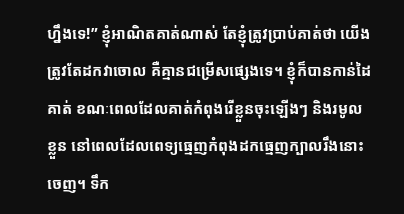ហ្នឹងទេ!” ខ្ញុំអាណិតគាត់ណាស់ តែខ្ញុំត្រូវប្រាប់គាត់ថា យើងត្រូវតែដកវាចោល គឺគ្មានជម្រើសផ្សេងទេ។ ខ្ញុំក៏បានកាន់ដៃគាត់ ខណៈពេលដែលគាត់កំពុងរើខ្លួនចុះឡើងៗ និងរមូលខ្លួន នៅពេលដែលពេទ្យធ្មេញកំពុងដកធ្មេញក្បាលរឹងនោះចេញ។ ទឹក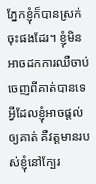ភ្នែកខ្ញុំក៏បានស្រក់ចុះផងដែរ។ ខ្ញុំមិនអាចដកការឈឺចាប់ចេញពីគាត់បានទេ អ្វីដែលខ្ញុំអាចផ្តល់ឲ្យគាត់ គឺវត្តមានរបស់ខ្ញុំនៅក្បែរ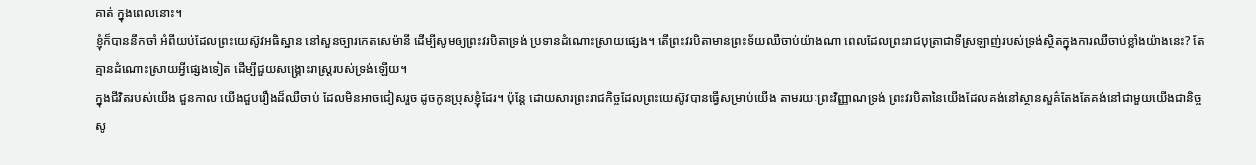គាត់ ក្នុងពេលនោះ។
ខ្ញុំក៏បាននឹកចាំ អំពីយប់ដែលព្រះយេស៊ូវអធិស្ឋាន នៅសួនច្បារកេតសេម៉ានី ដើម្បីសូមឲ្យព្រះវរបិតាទ្រង់ ប្រទានដំណោះស្រាយផ្សេង។ តើព្រះវរបិតាមានព្រះទ័យឈឺចាប់យ៉ាងណា ពេលដែលព្រះរាជបុត្រាជាទីស្រឡាញ់របស់ទ្រង់ស្ថិតក្នុងការឈឺចាប់ខ្លាំងយ៉ាងនេះ? តែគ្មានដំណោះស្រាយអ្វីផ្សេងទៀត ដើម្បីជួយសង្រ្គោះរាស្រ្តរបស់ទ្រង់ឡើយ។
ក្នុងជីវិតរបស់យើង ជួនកាល យើងជួបរឿងដ៏ឈឺចាប់ ដែលមិនអាចជៀសរួច ដូចកូនប្រុសខ្ញុំដែរ។ ប៉ុន្តែ ដោយសារព្រះរាជកិច្ចដែលព្រះយេស៊ូវបានធ្វើសម្រាប់យើង តាមរយៈព្រះវិញ្ញាណទ្រង់ ព្រះវរបិតានៃយើងដែលគង់នៅស្ថានសួគ៌តែងតែគង់នៅជាមួយយើងជានិច្ច សូ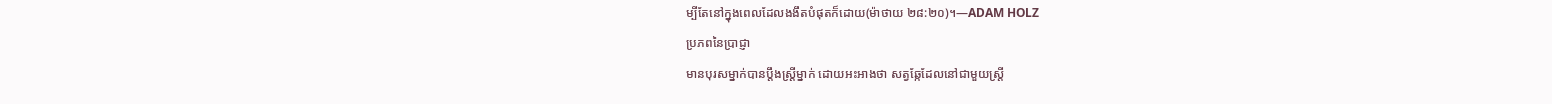ម្បីតែនៅក្នុងពេលដែលងងឹតបំផុតក៏ដោយ(ម៉ាថាយ ២៨:២០)។—ADAM HOLZ
ប្រភពនៃប្រាជ្ញា
មានបុរសម្នាក់បានប្តឹងស្រ្តីម្នាក់ ដោយអះអាងថា សត្វឆ្កែដែលនៅជាមួយស្រ្តី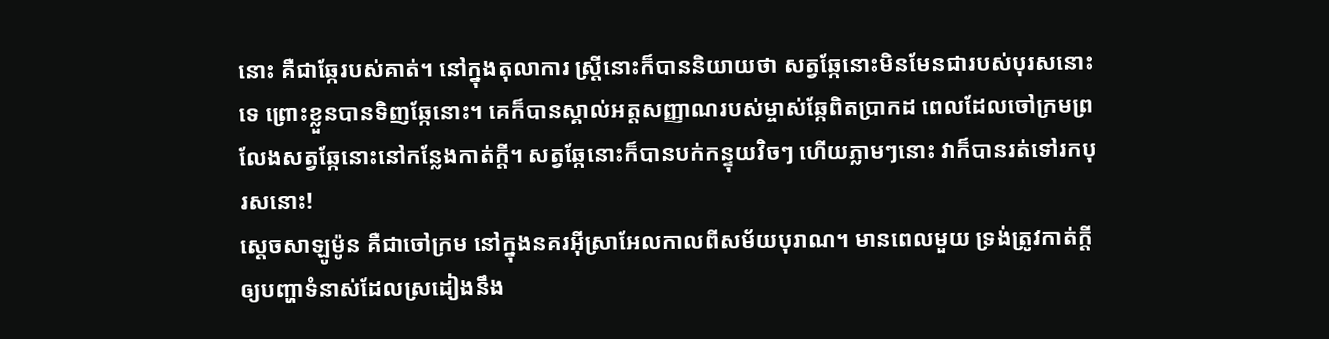នោះ គឺជាឆ្កែរបស់គាត់។ នៅក្នុងតុលាការ ស្រ្តីនោះក៏បាននិយាយថា សត្វឆ្កែនោះមិនមែនជារបស់បុរសនោះទេ ព្រោះខ្លួនបានទិញឆ្កែនោះ។ គេក៏បានស្គាល់អត្តសញ្ញាណរបស់ម្ចាស់ឆ្កែពិតប្រាកដ ពេលដែលចៅក្រមព្រលែងសត្វឆ្កែនោះនៅកន្លែងកាត់ក្តី។ សត្វឆ្កែនោះក៏បានបក់កន្ទុយវិចៗ ហើយភ្លាមៗនោះ វាក៏បានរត់ទៅរកបុរសនោះ!
ស្តេចសាឡូម៉ូន គឺជាចៅក្រម នៅក្នុងនគរអ៊ីសា្រអែលកាលពីសម័យបុរាណ។ មានពេលមួយ ទ្រង់ត្រូវកាត់ក្តី ឲ្យបញ្ហាទំនាស់ដែលស្រដៀងនឹង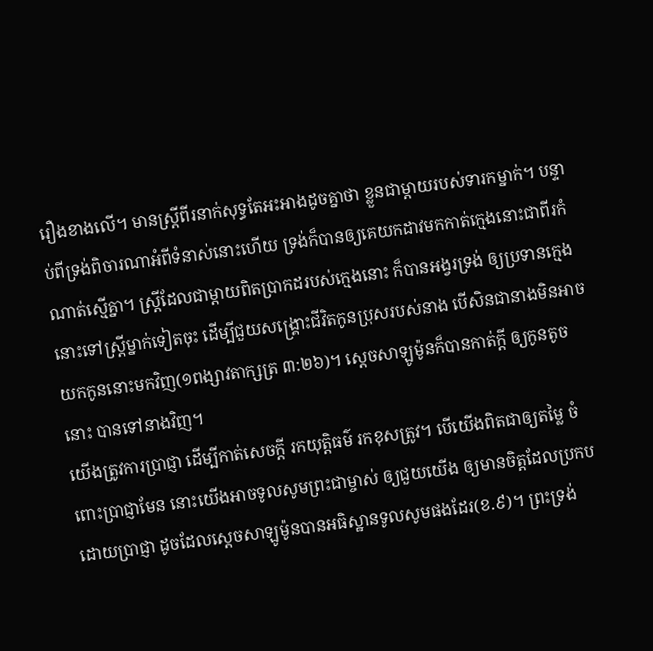រឿងខាងលើ។ មានស្រ្តីពីរនាក់សុទ្ធតែអះអាងដូចគ្នាថា ខ្លួនជាម្តាយរបស់ទារកម្នាក់។ បន្ទាប់ពីទ្រង់ពិចារណាអំពីទំនាស់នោះហើយ ទ្រង់ក៏បានឲ្យគេយកដាវមកកាត់ក្មេងនោះជាពីរកំណាត់ស្មើគ្នា។ ស្រ្តីដែលជាម្តាយពិតប្រាកដរបស់ក្មេងនោះ ក៏បានអង្វរទ្រង់ ឲ្យប្រទានក្មេងនោះទៅស្រ្តីម្នាក់ទៀតចុះ ដើម្បីជួយសង្រ្គោះជីវិតកូនប្រុសរបស់នាង បើសិនជានាងមិនអាចយកកូននោះមកវិញ(១ពង្សាវតាក្សត្រ ៣:២៦)។ ស្តេចសាឡូម៉ូនក៏បានកាត់ក្តី ឲ្យកូនតូចនោះ បានទៅនាងវិញ។
យើងត្រូវការប្រាជ្ញា ដើម្បីកាត់សេចក្តី រកយុត្តិធម៌ រកខុសត្រូវ។ បើយើងពិតជាឲ្យតម្លៃ ចំពោះប្រាជ្ញាមែន នោះយើងអាចទូលសូមព្រះជាម្ចាស់ ឲ្យជួយយើង ឲ្យមានចិត្តដែលប្រកបដោយប្រាជ្ញា ដូចដែលស្តេចសាឡូម៉ូនបានអធិស្ឋានទូលសូមផងដែរ(ខ.៩)។ ព្រះទ្រង់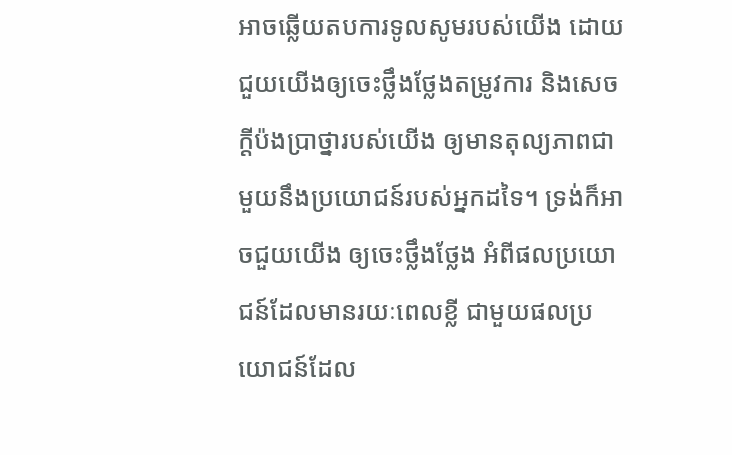អាចឆ្លើយតបការទូលសូមរបស់យើង ដោយជួយយើងឲ្យចេះថ្លឹងថ្លែងតម្រូវការ និងសេចក្តីប៉ងប្រាថ្នារបស់យើង ឲ្យមានតុល្យភាពជាមួយនឹងប្រយោជន៍របស់អ្នកដទៃ។ ទ្រង់ក៏អាចជួយយើង ឲ្យចេះថ្លឹងថ្លែង អំពីផលប្រយោជន៍ដែលមានរយៈពេលខ្លី ជាមួយផលប្រយោជន៍ដែល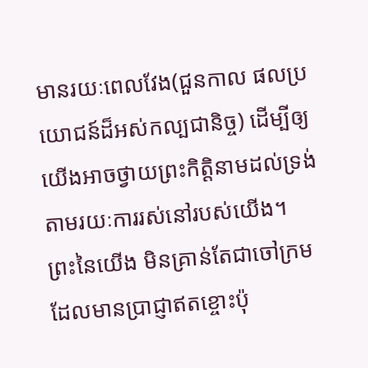មានរយៈពេលវែង(ជួនកាល ផលប្រយោជន៍ដ៏អស់កល្បជានិច្ច) ដើម្បីឲ្យយើងអាចថ្វាយព្រះកិត្តិនាមដល់ទ្រង់ តាមរយៈការរស់នៅរបស់យើង។
ព្រះនៃយើង មិនគ្រាន់តែជាចៅក្រមដែលមានប្រាជ្ញាឥតខ្ចោះប៉ុ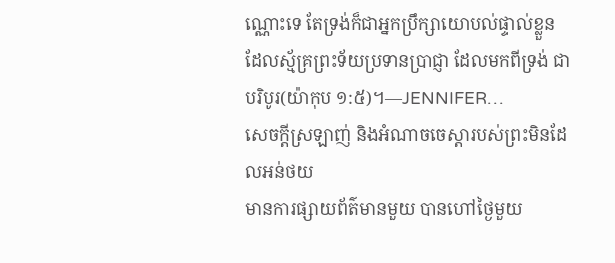ណ្ណោះទេ តែទ្រង់ក៏ជាអ្នកប្រឹក្សាយោបល់ផ្ទាល់ខ្លួន ដែលស្ម័គ្រព្រះទ័យប្រទានប្រាជ្ញា ដែលមកពីទ្រង់ ជាបរិបូរ(យ៉ាកុប ១:៥)។—JENNIFER…
សេចក្តីស្រឡាញ់ និងអំណាចចេស្តារបស់ព្រះមិនដែលអន់ថយ
មានការផ្សាយព័ត៌មានមួយ បានហៅថ្ងៃមួយ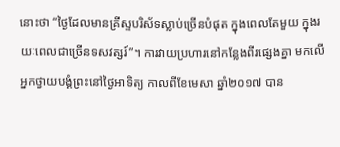នោះថា “ថ្ងៃដែលមានគ្រីស្ទបរិស័ទស្លាប់ច្រើនបំផុត ក្នុងពេលតែមួយ ក្នុងរយៈពេលជាច្រើនទសវត្សរ៍”។ ការវាយប្រហារនៅកន្លែងពីរផ្សេងគ្នា មកលើអ្នកថ្វាយបង្គំព្រះនៅថ្ងៃអាទិត្យ កាលពីខែមេសា ឆ្នាំ២០១៧ បាន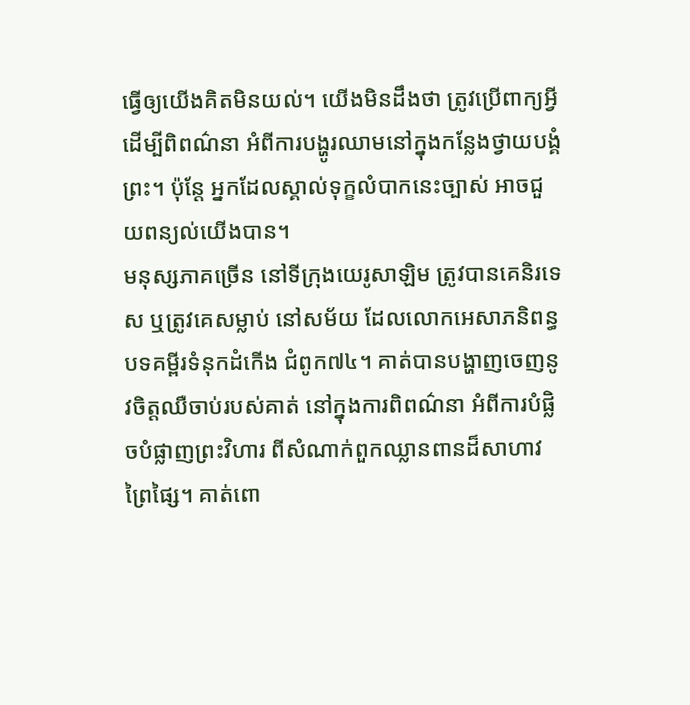ធ្វើឲ្យយើងគិតមិនយល់។ យើងមិនដឹងថា ត្រូវប្រើពាក្យអ្វី ដើម្បីពិពណ៌នា អំពីការបង្ហូរឈាមនៅក្នុងកន្លែងថ្វាយបង្គំព្រះ។ ប៉ុន្តែ អ្នកដែលស្គាល់ទុក្ខលំបាកនេះច្បាស់ អាចជួយពន្យល់យើងបាន។
មនុស្សភាគច្រើន នៅទីក្រុងយេរូសាឡិម ត្រូវបានគេនិរទេស ឬត្រូវគេសម្លាប់ នៅសម័យ ដែលលោកអេសាភនិពន្ធបទគម្ពីរទំនុកដំកើង ជំពូក៧៤។ គាត់បានបង្ហាញចេញនូវចិត្តឈឺចាប់របស់គាត់ នៅក្នុងការពិពណ៌នា អំពីការបំផ្លិចបំផ្លាញព្រះវិហារ ពីសំណាក់ពួកឈ្លានពានដ៏សាហាវព្រៃផ្សៃ។ គាត់ពោ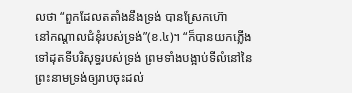លថា “ពួកដែលតតាំងនឹងទ្រង់ បានស្រែកហ៊ោ
នៅកណ្តាលជំនុំរបស់ទ្រង់”(ខ.៤)។ “ក៏បានយកភ្លើងទៅដុតទីបរិសុទ្ធរបស់ទ្រង់ ព្រមទាំងបង្អាប់ទីលំនៅនៃព្រះនាមទ្រង់ឲ្យរាបចុះដល់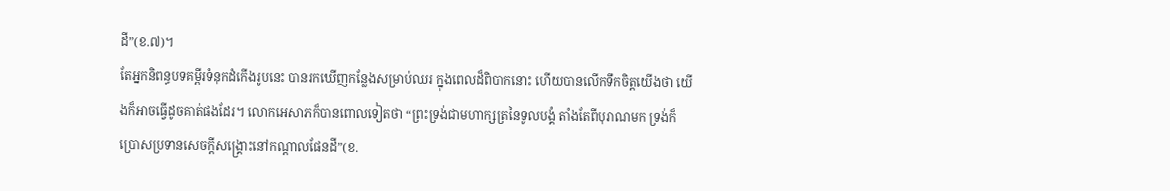ដី”(ខ.៧)។
តែអ្នកនិពន្ធបទគម្ពីរទំនុកដំកើងរូបនេះ បានរកឃើញកន្លែងសម្រាប់ឈរ ក្នុងពេលដ៏ពិបាកនោះ ហើយបានលើកទឹកចិត្តយើងថា យើងក៏អាចធ្វើដូចគាត់ផងដែរ។ លោកអេសាភក៏បានពោលទៀតថា “ព្រះទ្រង់ជាមហាក្សត្រនៃទូលបង្គំ តាំងតែពីបុរាណមក ទ្រង់ក៏ប្រោសប្រទានសេចក្តីសង្គ្រោះនៅកណ្តាលផែនដី”(ខ.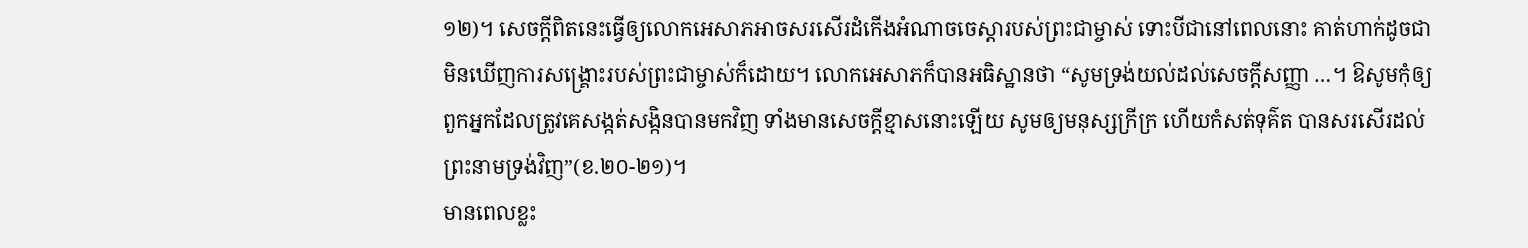១២)។ សេចក្តីពិតនេះធ្វើឲ្យលោកអេសាភអាចសរសើរដំកើងអំណាចចេស្តារបស់ព្រះជាម្ចាស់ ទោះបីជានៅពេលនោះ គាត់ហាក់ដូចជាមិនឃើញការសង្រ្គោះរបស់ព្រះជាម្ចាស់ក៏ដោយ។ លោកអេសាភក៏បានអធិស្ឋានថា “សូមទ្រង់យល់ដល់សេចក្តីសញ្ញា …។ ឱសូមកុំឲ្យពួកអ្នកដែលត្រូវគេសង្កត់សង្កិនបានមកវិញ ទាំងមានសេចក្តីខ្មាសនោះឡើយ សូមឲ្យមនុស្សក្រីក្រ ហើយកំសត់ទុគ៌ត បានសរសើរដល់ព្រះនាមទ្រង់វិញ”(ខ.២០-២១)។
មានពេលខ្លះ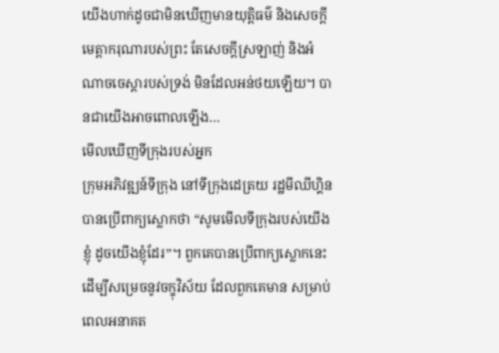យើងហាក់ដូចជាមិនឃើញមានយុត្តិធម៌ និងសេចក្តីមេត្តាករុណារបស់ព្រះ តែសេចក្តីស្រឡាញ់ និងអំណាចចេស្តារបស់ទ្រង់ មិនដែលអន់ថយឡើយ។ បានជាយើងអាចពោលឡើង…
មើលឃើញទីក្រុងរបស់អ្នក
ក្រុមអភិវឌ្ឍន៍ទីក្រុង នៅទីក្រុងដេត្រយ រដ្ឋមីឈីហ្គិន បានប្រើពាក្យស្លោកថា “សូមមើលទីក្រុងរបស់យើងខ្ញុំ ដូចយើងខ្ញុំដែរ”។ ពួកគេបានប្រើពាក្យស្លោកនេះ ដើម្បីសម្រេចនូវចក្ខុវិស័យ ដែលពួកគេមាន សម្រាប់ពេលអនាគត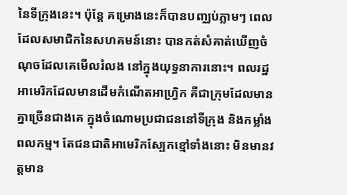នៃទីក្រុងនេះ។ ប៉ុន្តែ គម្រោងនេះក៏បានបញ្ឈប់ភ្លាមៗ ពេលដែលសមាជិកនៃសហគមន៍នោះ បានកត់សំគាត់ឃើញចំណុចដែលគេមើលរំលង នៅក្នុងយុទ្ធនាការនោះ។ ពលរដ្ឋអាមេរិកដែលមានដើមកំណើតអាហ្វ្រិក គឺជាក្រុមដែលមានគ្នាច្រើនជាងគេ ក្នុងចំណោមប្រជាជននៅទីក្រុង និងកម្លាំងពលកម្ម។ តែជនជាតិអាមេរិកស្បែកខ្មៅទាំងនោះ មិនមានវត្តមាន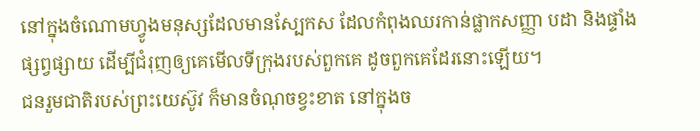នៅក្នុងចំណោមហ្វូងមនុស្សដែលមានស្បែកស ដែលកំពុងឈរកាន់ផ្លាកសញ្ញា បដា និងផ្ទាំងផ្សព្វផ្សាយ ដើម្បីជំរុញឲ្យគេមើលទីក្រុងរបស់ពួកគេ ដូចពួកគេដែរនោះឡើយ។
ជនរួមជាតិរបស់ព្រះយេស៊ូវ ក៏មានចំណុចខ្វះខាត នៅក្នុងច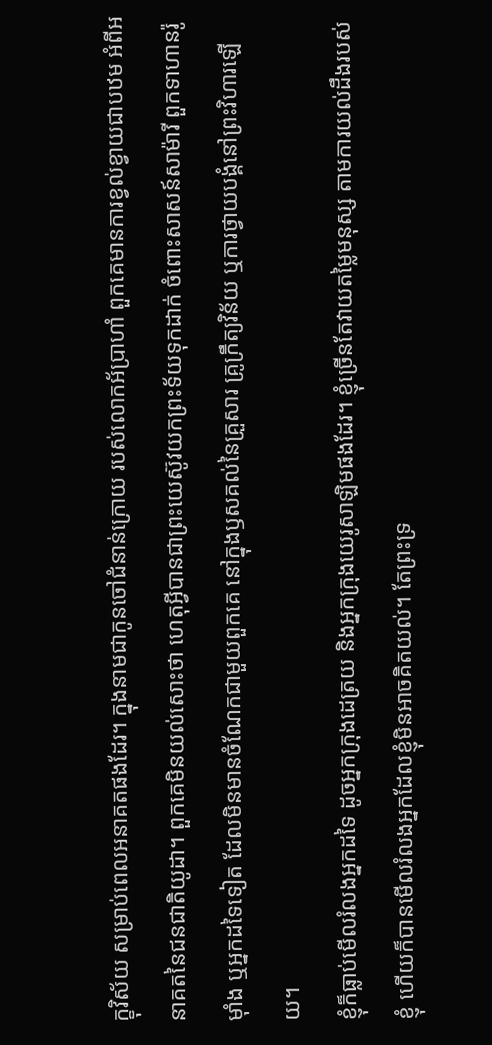ក្ខុវិស័យ សម្រាប់ពេលអនាគតផងដែរ។ ក្នុងនាមជាកូនចៅជំនាន់ក្រោយ របស់លោកអ័ប្រាហាំ ពួកគេមានការខ្វល់ខ្វាយជាបឋម អំពីអនាគតនៃជនជាតិយូដា។ ពួកគេមិនយល់សោះថា ហេតុអ្វីបានជាព្រះយេស៊ូវយកព្រះទ័យទុកដាក់ ចំពោះសាសន៍សាម៉ារី ពួកទាហានរ៉ូម៉ាំង ឬអ្នកដទៃទៀត ដែលមិនមានចំណែកជាមួយពួកគេ នៅក្នុងឫសគល់នៃគ្រួសារ គ្រូក្រឹត្យវិន័យ ឬការថ្វាយបង្គំនៅព្រះវិហារឡើយ។
ខ្ញុំក៏ធ្លាប់មើលរំលងអ្នកដទៃ ដូចអ្នកក្រុងដេត្រយ និងអ្នកក្រុងយេរូសាឡិមផងដែរ។ ខ្ញុំច្រើនតែវាយតម្លៃមនុស្ស តាមការយល់ដឹងរបស់ខ្ញុំ ហើយក៏បានមើលរំលងអ្នកដែលខ្ញុំមិនអាចគិតយល់។ តែព្រះទ្រ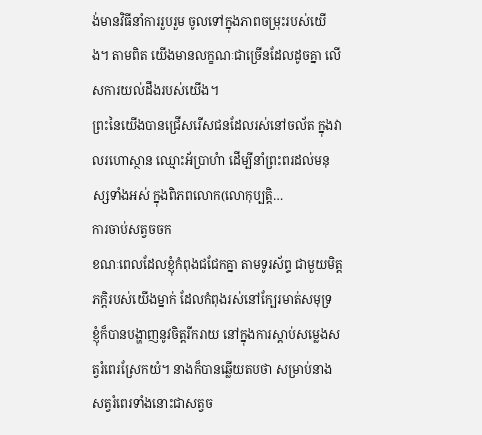ង់មានវិធីនាំការរួបរួម ចូលទៅក្នុងភាពចម្រុះរបស់យើង។ តាមពិត យើងមានលក្ខណៈជាច្រើនដែលដូចគ្នា លើសការយល់ដឹងរបស់យើង។
ព្រះនៃយើងបានជ្រើសរើសជនដែលរស់នៅចល័ត ក្នុងវាលរហោស្ថាន ឈ្មោះអ័ប្រាហំា ដើម្បីនាំព្រះពរដល់មនុស្សទាំងអស់ ក្នុងពិភពលោក(លោកុប្បត្តិ…
ការចាប់សត្វចចក
ខណៈពេលដែលខ្ញុំកំពុងជជែកគ្នា តាមទូរស័ព្ទ ជាមួយមិត្តភក្តិរបស់យើងម្នាក់ ដែលកំពុងរស់នៅក្បែរមាត់សមុទ្រ ខ្ញុំក៏បានបង្ហាញនូវចិត្តរីករាយ នៅក្នុងការស្តាប់សម្លេងសត្វរំពេរស្រែកយំ។ នាងក៏បានឆ្លើយតបថា សម្រាប់នាង សត្វរំពេរទាំងនោះជាសត្វច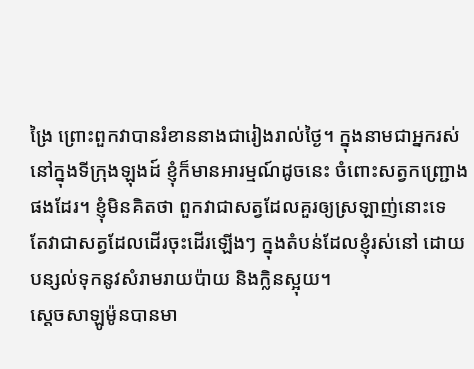ង្រៃ ព្រោះពួកវាបានរំខាននាងជារៀងរាល់ថ្ងៃ។ ក្នុងនាមជាអ្នករស់នៅក្នុងទីក្រុងឡុងដ៍ ខ្ញុំក៏មានអារម្មណ៍ដូចនេះ ចំពោះសត្វកញ្រ្ជោងផងដែរ។ ខ្ញុំមិនគិតថា ពួកវាជាសត្វដែលគួរឲ្យស្រឡាញ់នោះទេ តែវាជាសត្វដែលដើរចុះដើរឡើងៗ ក្នុងតំបន់ដែលខ្ញុំរស់នៅ ដោយបន្សល់ទុកនូវសំរាមរាយប៉ាយ និងក្លិនស្អុយ។
ស្តេចសាឡូម៉ូនបានមា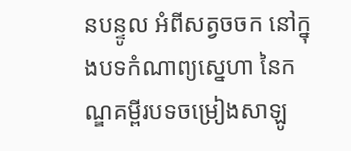នបន្ទូល អំពីសត្វចចក នៅក្នុងបទកំណាព្យស្នេហា នៃកណ្ឌគម្ពីរបទចម្រៀងសាឡូ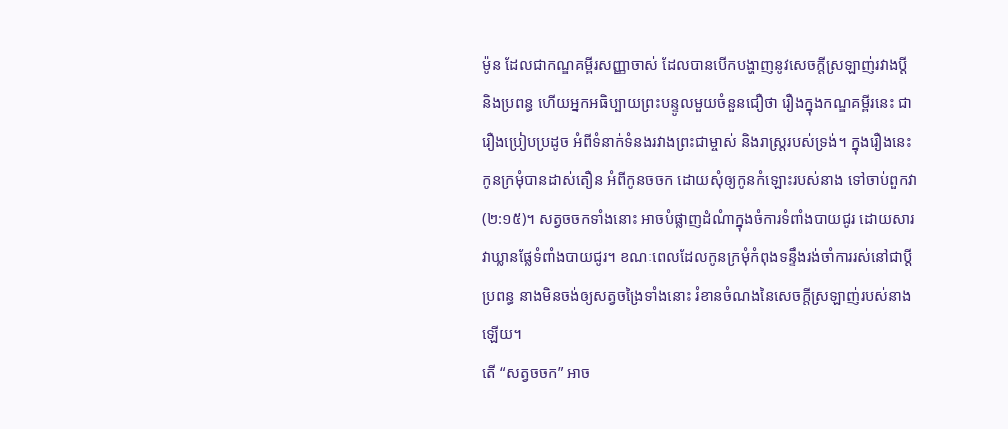ម៉ូន ដែលជាកណ្ឌគម្ពីរសញ្ញាចាស់ ដែលបានបើកបង្ហាញនូវសេចក្តីស្រឡាញ់រវាងប្តី និងប្រពន្ធ ហើយអ្នកអធិប្បាយព្រះបន្ទូលមួយចំនួនជឿថា រឿងក្នុងកណ្ឌគម្ពីរនេះ ជារឿងប្រៀបប្រដូច អំពីទំនាក់ទំនងរវាងព្រះជាម្ចាស់ និងរាស្រ្តរបស់ទ្រង់។ ក្នុងរឿងនេះ កូនក្រមុំបានដាស់តឿន អំពីកូនចចក ដោយសុំឲ្យកូនកំឡោះរបស់នាង ទៅចាប់ពួកវា(២:១៥)។ សត្វចចកទាំងនោះ អាចបំផ្លាញដំណំាក្នុងចំការទំពាំងបាយជូរ ដោយសារវាឃ្លានផ្លែទំពាំងបាយជូរ។ ខណៈពេលដែលកូនក្រមុំកំពុងទន្ទឹងរង់ចាំការរស់នៅជាប្តីប្រពន្ធ នាងមិនចង់ឲ្យសត្វចង្រៃទាំងនោះ រំខានចំណងនៃសេចក្តីស្រឡាញ់របស់នាងឡើយ។
តើ “សត្វចចក” អាច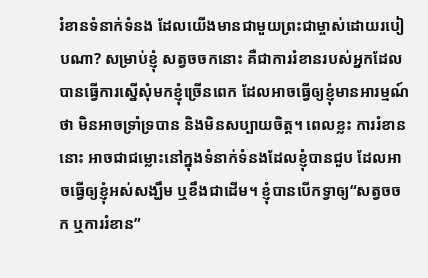រំខានទំនាក់ទំនង ដែលយើងមានជាមួយព្រះជាម្ចាស់ដោយរបៀបណា? សម្រាប់ខ្ញុំ សត្វចចកនោះ គឺជាការរំខានរបស់អ្នកដែលបានធ្វើការស្នើសុំមកខ្ញុំច្រើនពេក ដែលអាចធ្វើឲ្យខ្ញុំមានអារម្មណ៍ថា មិនអាចទ្រាំទ្របាន និងមិនសប្បាយចិត្ត។ ពេលខ្លះ ការរំខាននោះ អាចជាជម្លោះនៅក្នុងទំនាក់ទំនងដែលខ្ញុំបានជួប ដែលអាចធ្វើឲ្យខ្ញុំអស់សង្ឃឹម ឬខឹងជាដើម។ ខ្ញុំបានបើកទ្វាឲ្យ“សត្វចចក ឬការរំខាន”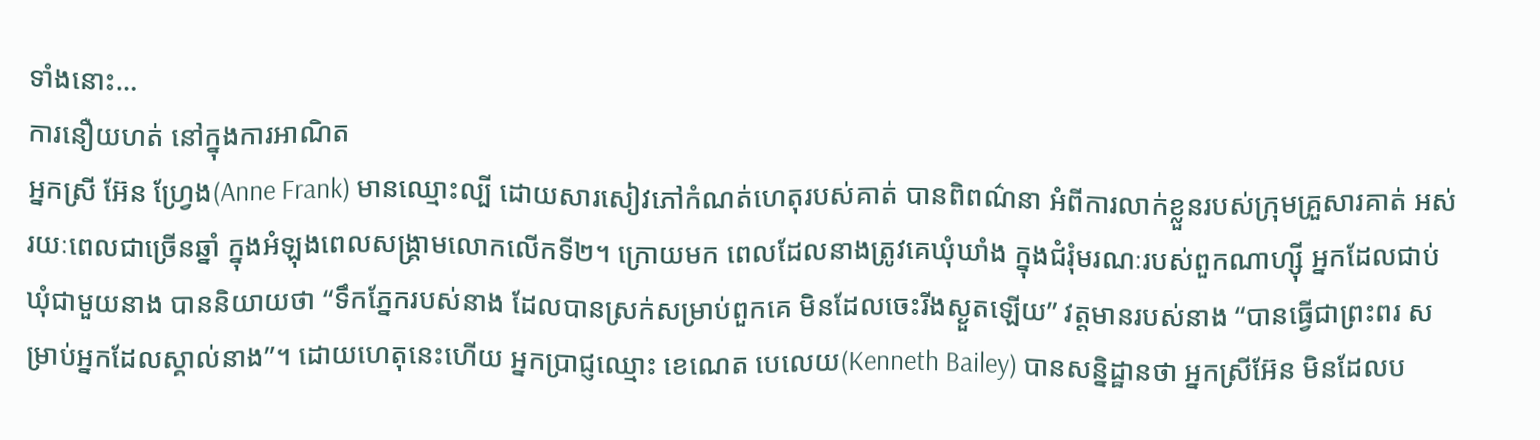ទាំងនោះ…
ការនឿយហត់ នៅក្នុងការអាណិត
អ្នកស្រី អ៊ែន ហ្វ្រែង(Anne Frank) មានឈ្មោះល្បី ដោយសារសៀវភៅកំណត់ហេតុរបស់គាត់ បានពិពណ៌នា អំពីការលាក់ខ្លួនរបស់ក្រុមគ្រួសារគាត់ អស់រយៈពេលជាច្រើនឆ្នាំ ក្នុងអំឡុងពេលសង្រ្គាមលោកលើកទី២។ ក្រោយមក ពេលដែលនាងត្រូវគេឃុំឃាំង ក្នុងជំរុំមរណៈរបស់ពួកណាហ្ស៊ី អ្នកដែលជាប់ឃុំជាមួយនាង បាននិយាយថា “ទឹកភ្នែករបស់នាង ដែលបានស្រក់សម្រាប់ពួកគេ មិនដែលចេះរីងស្ងួតឡើយ” វត្តមានរបស់នាង “បានធ្វើជាព្រះពរ សម្រាប់អ្នកដែលស្គាល់នាង”។ ដោយហេតុនេះហើយ អ្នកប្រាជ្ញឈ្មោះ ខេណេត បេលេយ(Kenneth Bailey) បានសន្និដ្ឋានថា អ្នកស្រីអ៊ែន មិនដែលប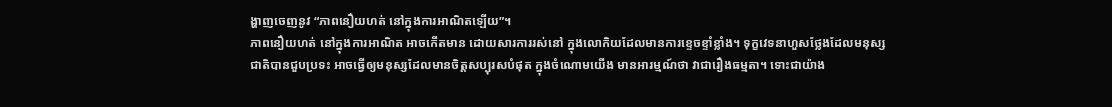ង្ហាញចេញនូវ “ភាពនឿយហត់ នៅក្នុងការអាណិតឡើយ”។
ភាពនឿយហត់ នៅក្នុងការអាណិត អាចកើតមាន ដោយសារការរស់នៅ ក្នុងលោកិយដែលមានការខ្ទេចខ្ទាំខ្លាំង។ ទុក្ខវេទនាហួសថ្លែងដែលមនុស្សជាតិបានជួបប្រទះ អាចធ្វើឲ្យមនុស្សដែលមានចិត្តសប្បុរសបំផុត ក្នុងចំណោមយើង មានអារម្មណ៍ថា វាជារឿងធម្មតា។ ទោះជាយ៉ាង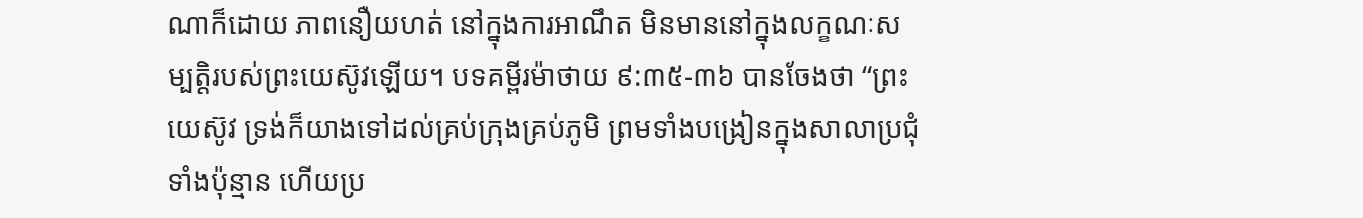ណាក៏ដោយ ភាពនឿយហត់ នៅក្នុងការអាណឹត មិនមាននៅក្នុងលក្ខណៈសម្បត្តិរបស់ព្រះយេស៊ូវឡើយ។ បទគម្ពីរម៉ាថាយ ៩:៣៥-៣៦ បានចែងថា “ព្រះយេស៊ូវ ទ្រង់ក៏យាងទៅដល់គ្រប់ក្រុងគ្រប់ភូមិ ព្រមទាំងបង្រៀនក្នុងសាលាប្រជុំទាំងប៉ុន្មាន ហើយប្រ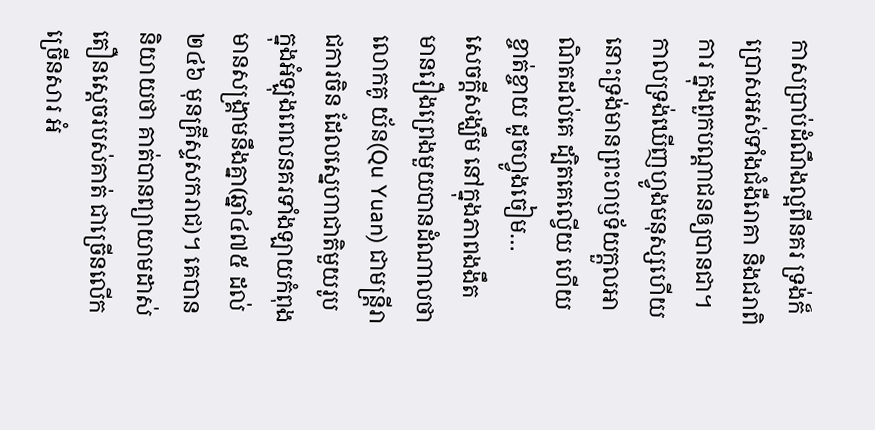កាសប្រាប់ដំណឹងល្អពីនគរ ទ្រង់ក៏ប្រោសអស់ទាំងជំងឺរោគា និងជរាពិការ ក្នុងពួកបណ្តាជនឲ្យបានជា។ កាលទ្រង់ឃើញហ្វូងមនុស្សហើយ នោះទ្រង់មានព្រះហឫទ័យក្តួលអាណិតដល់គេ ដ្បិតគេល្វើយ ហើយខ្ចាត់ខ្ចាយ ដូចហ្វូងចៀម…
សេចក្តីសង្ឃឹម នៅក្នុងភាពងងឹត
មានរឿងព្រេងមួយបានដំណាលថា លោកគូ យ័ន(Qu Yuan) ជាមន្ត្រីរាជការចិន ដែលស្នេហាជាតិមួយរូប ក្នុងអំឡុងពេលនគរទាំងឡាយកំពុងមានសង្រ្គាមនឹងគ្នា(ឆ្នាំ៤៧៥ ដល់ ២៤៦ មុនគ្រីស្ទសករាជ)។ គេបាននិយាយថា គាត់បានព្យាយាមដាស់តឿនស្តេចរបស់គាត់ ជាច្រើនលើកច្រើនសារ អំ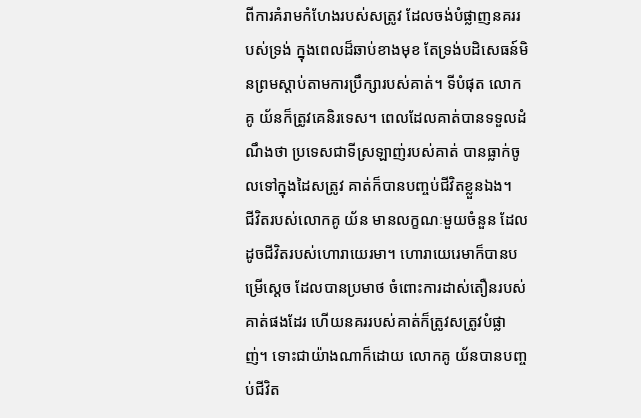ពីការគំរាមកំហែងរបស់សត្រូវ ដែលចង់បំផ្លាញនគររបស់ទ្រង់ ក្នុងពេលដ៏ឆាប់ខាងមុខ តែទ្រង់បដិសេធន៍មិនព្រមស្តាប់តាមការប្រឹក្សារបស់គាត់។ ទីបំផុត លោកគូ យ័នក៏ត្រូវគេនិរទេស។ ពេលដែលគាត់បានទទួលដំណឹងថា ប្រទេសជាទីស្រឡាញ់របស់គាត់ បានធ្លាក់ចូលទៅក្នុងដៃសត្រូវ គាត់ក៏បានបញ្ចប់ជីវិតខ្លួនឯង។
ជីវិតរបស់លោកគូ យ័ន មានលក្ខណៈមួយចំនួន ដែលដូចជីវិតរបស់ហោរាយេរមា។ ហោរាយេរេមាក៏បានបម្រើស្តេច ដែលបានប្រមាថ ចំពោះការដាស់តឿនរបស់គាត់ផងដែរ ហើយនគររបស់គាត់ក៏ត្រូវសត្រូវបំផ្លាញ់។ ទោះជាយ៉ាងណាក៏ដោយ លោកគូ យ័នបានបញ្ចប់ជីវិត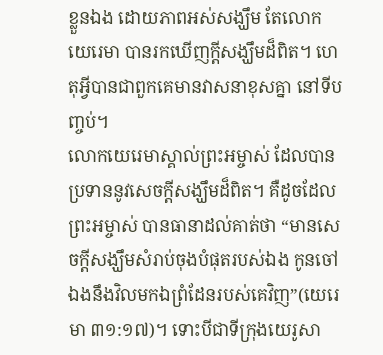ខ្លួនឯង ដោយភាពអស់សង្ឃឹម តែលោកយេរេមា បានរកឃើញក្តីសង្ឃឹមដ៏ពិត។ ហេតុអ្វីបានជាពួកគេមានវាសនាខុសគ្នា នៅទីបញ្ចប់។
លោកយេរេមាស្គាល់ព្រះអម្ចាស់ ដែលបានប្រទាននូវសេចក្តីសង្ឃឹមដ៏ពិត។ គឺដូចដែលព្រះអម្ចាស់ បានធានាដល់គាត់ថា “មានសេចក្តីសង្ឃឹមសំរាប់ចុងបំផុតរបស់ឯង កូនចៅឯងនឹងវិលមកឯព្រំដែនរបស់គេវិញ”(យេរេមា ៣១:១៧)។ ទោះបីជាទីក្រុងយេរូសា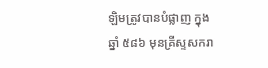ឡិមត្រូវបានបំផ្លាញ ក្នុងឆ្នាំ ៥៨៦ មុនគ្រីស្ទសករា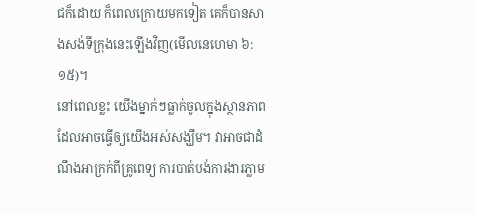ជក៏ដោយ ក៏ពេលក្រោយមកទៀត គេក៏បានសាងសង់ទីក្រុងនេះឡើងវិញ(មើលនេហេមា ៦:១៥)។
នៅពេលខ្លះ យើងម្នាក់ៗធ្លាក់ចូលក្នុងស្ថានភាព ដែលអាចធ្វើឲ្យយើងអស់សង្ឃឹម។ វាអាចជាដំណឹងអាក្រក់ពីគ្រូពេទ្យ ការបាត់បង់ការងារភ្លាម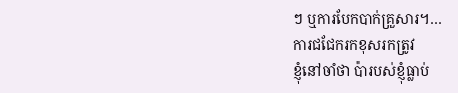ៗ ឬការបែកបាក់គ្រួសារ។…
ការជជែករកខុសរកត្រូវ
ខ្ញុំនៅចាំថា ប៉ារបស់ខ្ញុំធ្លាប់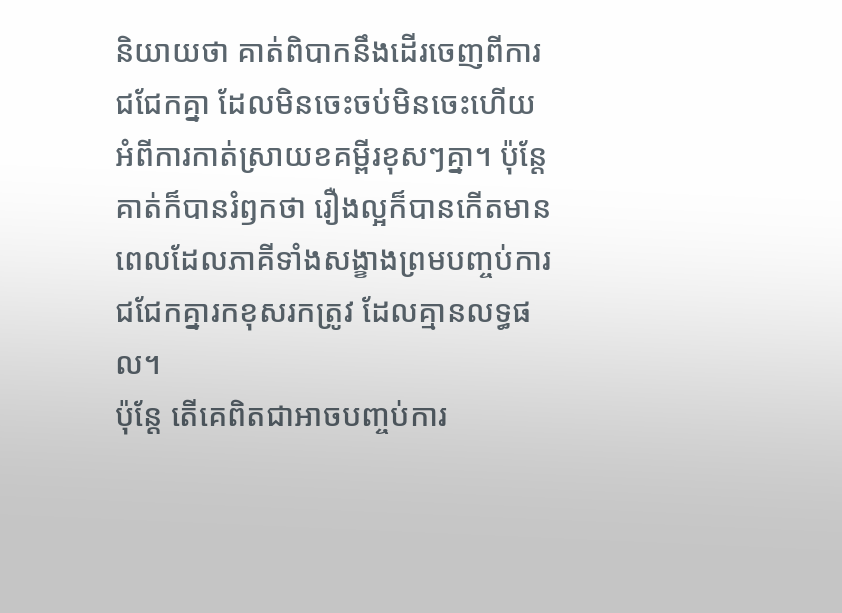និយាយថា គាត់ពិបាកនឹងដើរចេញពីការជជែកគ្នា ដែលមិនចេះចប់មិនចេះហើយ អំពីការកាត់ស្រាយខគម្ពីរខុសៗគ្នា។ ប៉ុន្តែ គាត់ក៏បានរំឭកថា រឿងល្អក៏បានកើតមាន ពេលដែលភាគីទាំងសង្ខាងព្រមបញ្ចប់ការជជែកគ្នារកខុសរកត្រូវ ដែលគ្មានលទ្ធផល។
ប៉ុន្តែ តើគេពិតជាអាចបញ្ចប់ការ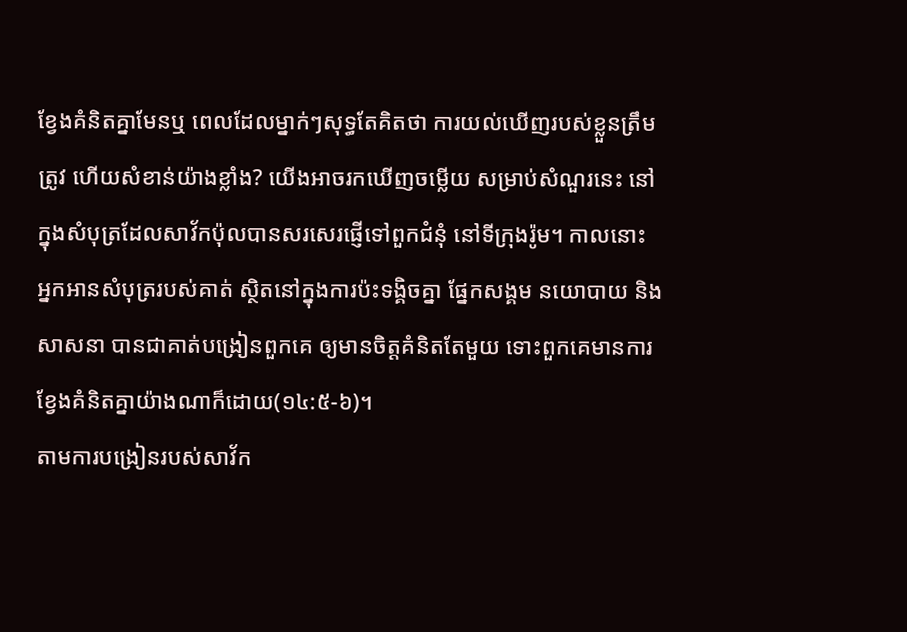ខ្វែងគំនិតគ្នាមែនឬ ពេលដែលម្នាក់ៗសុទ្ធតែគិតថា ការយល់ឃើញរបស់ខ្លួនត្រឹមត្រូវ ហើយសំខាន់យ៉ាងខ្លាំង? យើងអាចរកឃើញចម្លើយ សម្រាប់សំណួរនេះ នៅក្នុងសំបុត្រដែលសាវ័កប៉ុលបានសរសេរផ្ញើទៅពួកជំនុំ នៅទីក្រុងរ៉ូម។ កាលនោះ អ្នកអានសំបុត្ររបស់គាត់ ស្ថិតនៅក្នុងការប៉ះទង្គិចគ្នា ផ្នែកសង្គម នយោបាយ និងសាសនា បានជាគាត់បង្រៀនពួកគេ ឲ្យមានចិត្តគំនិតតែមួយ ទោះពួកគេមានការខ្វែងគំនិតគ្នាយ៉ាងណាក៏ដោយ(១៤:៥-៦)។
តាមការបង្រៀនរបស់សាវ័ក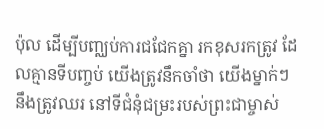ប៉ុល ដើម្បីបញ្ឈប់ការជជែកគ្នា រកខុសរកត្រូវ ដែលគ្មានទីបញ្ចប់ យើងត្រូវនឹកចាំថា យើងម្នាក់ៗ នឹងត្រូវឈរ នៅទីជំនុំជម្រះរបស់ព្រះជាម្ចាស់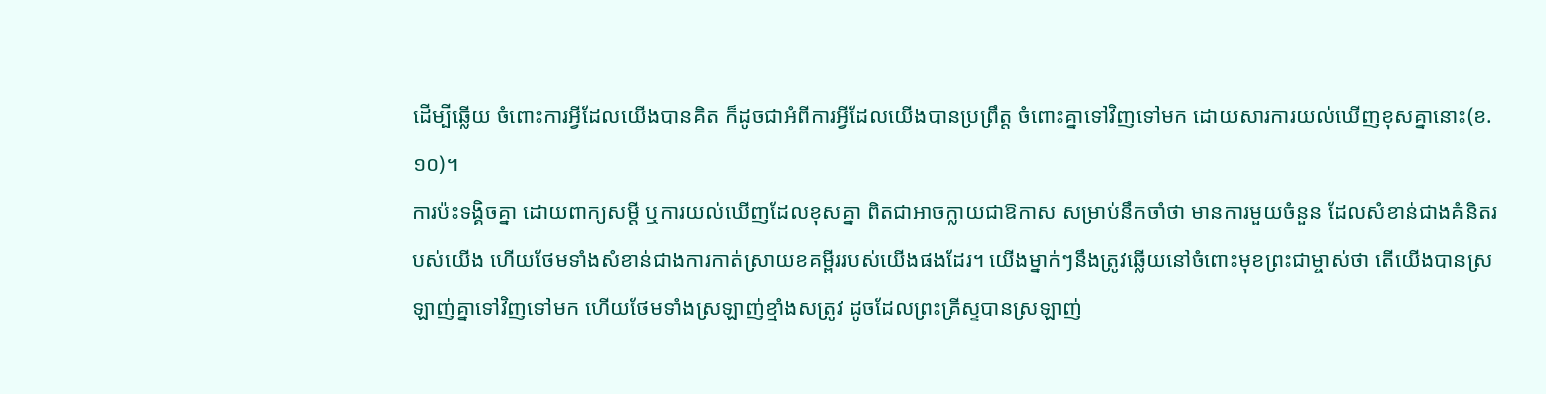ដើម្បីឆ្លើយ ចំពោះការអ្វីដែលយើងបានគិត ក៏ដូចជាអំពីការអ្វីដែលយើងបានប្រព្រឹត្ត ចំពោះគ្នាទៅវិញទៅមក ដោយសារការយល់ឃើញខុសគ្នានោះ(ខ.១០)។
ការប៉ះទង្គិចគ្នា ដោយពាក្យសម្តី ឬការយល់ឃើញដែលខុសគ្នា ពិតជាអាចក្លាយជាឱកាស សម្រាប់នឹកចាំថា មានការមួយចំនួន ដែលសំខាន់ជាងគំនិតរបស់យើង ហើយថែមទាំងសំខាន់ជាងការកាត់ស្រាយខគម្ពីររបស់យើងផងដែរ។ យើងម្នាក់ៗនឹងត្រូវឆ្លើយនៅចំពោះមុខព្រះជាម្ចាស់ថា តើយើងបានស្រឡាញ់គ្នាទៅវិញទៅមក ហើយថែមទាំងស្រឡាញ់ខ្មាំងសត្រូវ ដូចដែលព្រះគ្រីស្ទបានស្រឡាញ់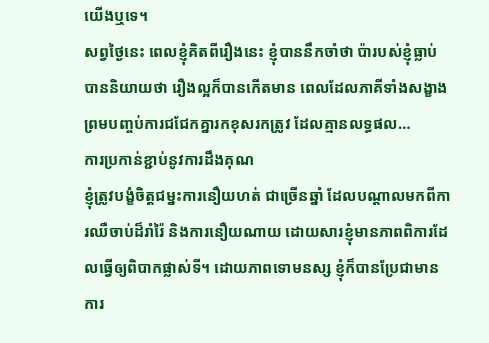យើងឬទេ។
សព្វថ្ងៃនេះ ពេលខ្ញុំគិតពីរឿងនេះ ខ្ញុំបាននឹកចាំថា ប៉ារបស់ខ្ញុំធ្លាប់បាននិយាយថា រឿងល្អក៏បានកើតមាន ពេលដែលភាគីទាំងសង្ខាងព្រមបញ្ចប់ការជជែកគ្នារកខុសរកត្រូវ ដែលគ្មានលទ្ធផល…
ការប្រកាន់ខ្ជាប់នូវការដឹងគុណ
ខ្ញុំត្រូវបង្ខំចិត្តជម្នះការនឿយហត់ ជាច្រើនឆ្នាំ ដែលបណ្តាលមកពីការឈឺចាប់ដ៏រាំរ៉ៃ និងការនឿយណាយ ដោយសារខ្ញុំមានភាពពិការដែលធ្វើឲ្យពិបាកផ្លាស់ទី។ ដោយភាពទោមនស្ស ខ្ញុំក៏បានប្រែជាមានការ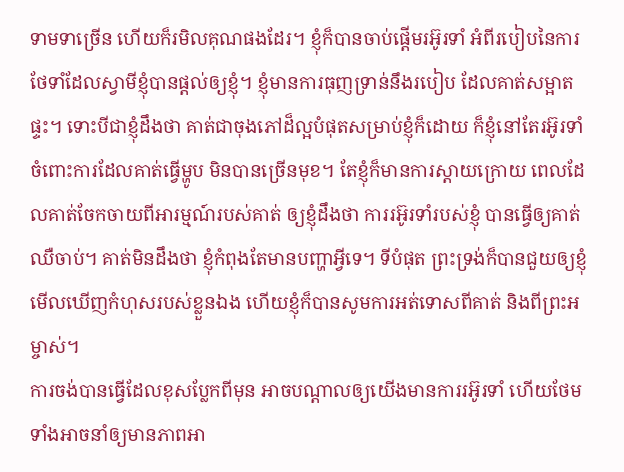ទាមទាច្រើន ហើយក៏រមិលគុណផងដែរ។ ខ្ញុំក៏បានចាប់ផ្តើមរអ៊ូរទាំ អំពីរបៀបនៃការថែទាំដែលស្វាមីខ្ញុំបានផ្តល់ឲ្យខ្ញុំ។ ខ្ញុំមានការធុញទ្រាន់នឹងរបៀប ដែលគាត់សម្អាតផ្ទះ។ ទោះបីជាខ្ញុំដឹងថា គាត់ជាចុងភៅដ៏ល្អបំផុតសម្រាប់ខ្ញុំក៏ដោយ ក៏ខ្ញុំនៅតែរអ៊ូរទាំចំពោះការដែលគាត់ធ្វើម្ហូប មិនបានច្រើនមុខ។ តែខ្ញុំក៏មានការស្តាយក្រោយ ពេលដែលគាត់ចែកចាយពីអារម្មណ៍របស់គាត់ ឲ្យខ្ញុំដឹងថា ការរអ៊ូរទាំរបស់ខ្ញុំ បានធ្វើឲ្យគាត់ឈឺចាប់។ គាត់មិនដឹងថា ខ្ញុំកំពុងតែមានបញ្ហាអ្វីទេ។ ទីបំផុត ព្រះទ្រង់ក៏បានជួយឲ្យខ្ញុំមើលឃើញកំហុសរបស់ខ្លួនឯង ហើយខ្ញុំក៏បានសូមការអត់ទោសពីគាត់ និងពីព្រះអម្ចាស់។
ការចង់បានធ្វើដែលខុសប្លែកពីមុន អាចបណ្តាលឲ្យយើងមានការរអ៊ូរទាំ ហើយថែមទាំងអាចនាំឲ្យមានភាពអា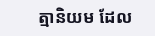ត្មានិយម ដែល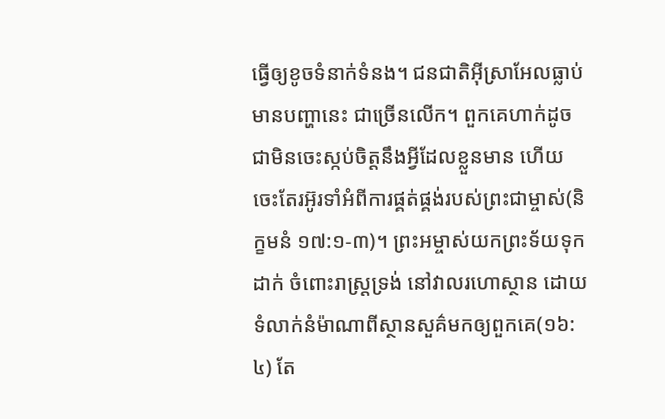ធ្វើឲ្យខូចទំនាក់ទំនង។ ជនជាតិអ៊ីស្រាអែលធ្លាប់មានបញ្ហានេះ ជាច្រើនលើក។ ពួកគេហាក់ដូចជាមិនចេះស្កប់ចិត្តនឹងអ្វីដែលខ្លួនមាន ហើយចេះតែរអ៊ូរទាំអំពីការផ្គត់ផ្គង់របស់ព្រះជាម្ចាស់(និក្ខមនំ ១៧:១-៣)។ ព្រះអម្ចាស់យកព្រះទ័យទុកដាក់ ចំពោះរាស្រ្តទ្រង់ នៅវាលរហោស្ថាន ដោយទំលាក់នំម៉ាណាពីស្ថានសួគ៌មកឲ្យពួកគេ(១៦:៤) តែ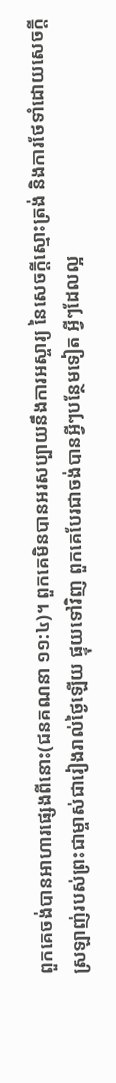ពួកគេចង់បានអាហារផ្សេងពីនោះ(ជនគណនា ១១:៤)។ ពួកគេមិនបានអរសប្បាយនឹងការអស្ចារ្យ នៃសេចក្តីស្មោះត្រង់ និងការថែទាំដោយសេចក្តីស្រឡាញ់របស់ព្រះជាម្ចាស់ជារៀងរាល់ថ្ងៃឡើយ ផ្ទុយទៅវិញ ពួកគេបែរជាចង់បានអ្វីៗបន្ថែមទៀត អ្វីៗដែលល្អ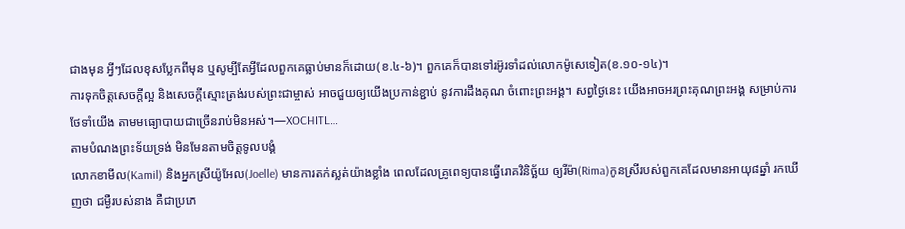ជាងមុន អ្វីៗដែលខុសប្លែកពីមុន ឬសូម្បីតែអ្វីដែលពួកគេធ្លាប់មានក៏ដោយ(ខ.៤-៦)។ ពួកគេក៏បានទៅរអ៊ូរទាំដល់លោកម៉ូសេទៀត(ខ.១០-១៤)។
ការទុកចិត្តសេចក្តីល្អ និងសេចក្តីស្មោះត្រង់របស់ព្រះជាម្ចាស់ អាចជួយឲ្យយើងប្រកាន់ខ្ជាប់ នូវការដឹងគុណ ចំពោះព្រះអង្គ។ សព្វថ្ងៃនេះ យើងអាចអរព្រះគុណព្រះអង្គ សម្រាប់ការថែទាំយើង តាមមធ្យោបាយជាច្រើនរាប់មិនអស់។—XOCHITL…
តាមបំណងព្រះទ័យទ្រង់ មិនមែនតាមចិត្តទូលបង្គំ
លោកខាមីល(Kamil) និងអ្នកស្រីយ៉ូអែល(Joelle) មានការតក់ស្លត់យ៉ាងខ្លាំង ពេលដែលគ្រូពេទ្យបានធ្វើរោគវិនិច្ឆ័យ ឲ្យរីម៉ា(Rima)កូនស្រីរបស់ពួកគេដែលមានអាយុ៨ឆ្នាំ រកឃើញថា ជម្ងឺរបស់នាង គឺជាប្រភេ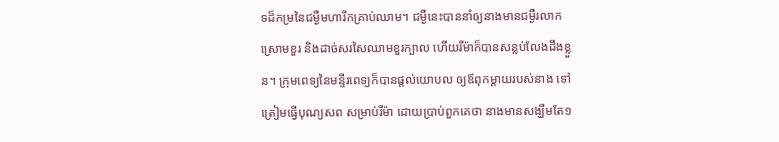ទដ៏កម្រនៃជម្ងឺមហារីកគ្រាប់ឈាម។ ជម្ងឺនេះបាននាំឲ្យនាងមានជម្ងឺរលាកស្រោមខួរ និងដាច់សរសៃឈាមខួរក្បាល ហើយរីម៉ាក៏បានសន្លប់លែងដឹងខ្លួន។ ក្រុមពេទ្យនៃមន្ទីរពេទ្យក៏បានផ្តល់យោបល ឲ្យឪពុកម្តាយរបស់នាង ទៅត្រៀមធ្វើបុណ្យសព សម្រាប់រីម៉ា ដោយប្រាប់ពួកគេថា នាងមានសង្ឃឹមតែ១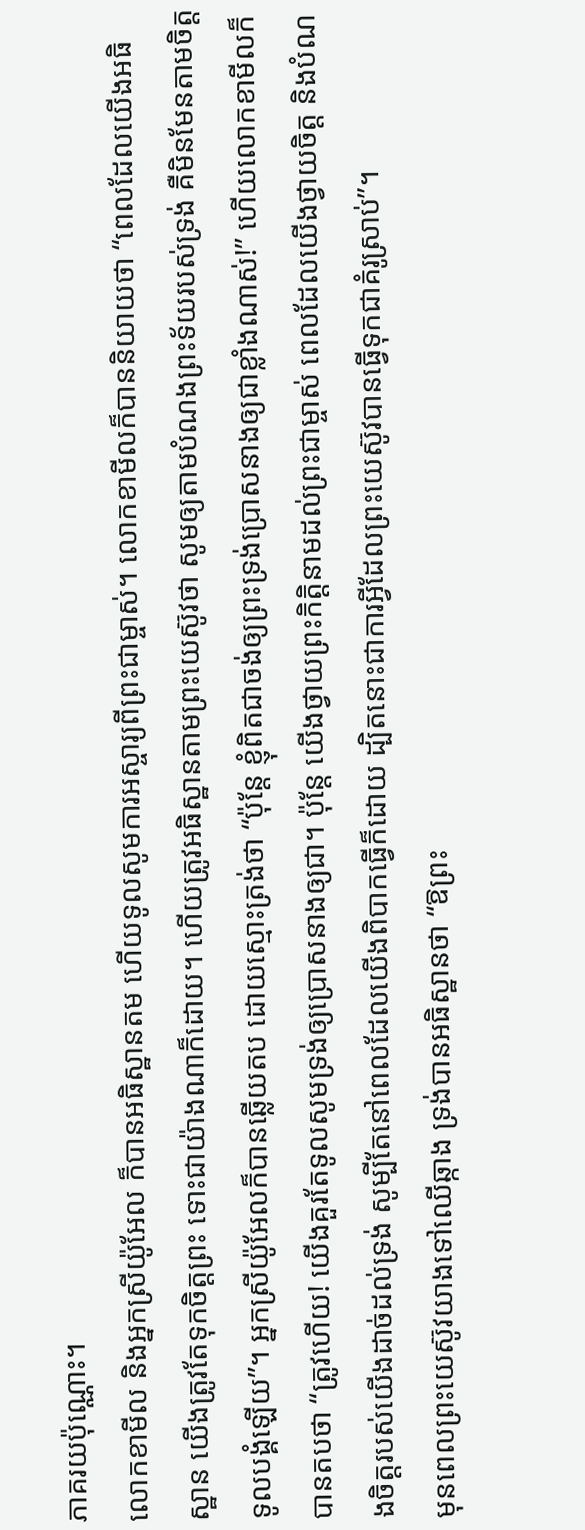ភាគរយប៉ុណ្ណោះ។
លោកខាមីល និងអ្នកស្រីយ៉ូអែល ក៏បានអធិស្ឋានតម ហើយទូលសូមការអស្ចារ្យពីព្រះជាម្ចាស់។ លោកខាមីលក៏បាននិយាយថា “ពេលដែលយើងអធិស្ឋាន យើងត្រូវតែទុកចិត្តព្រះ ទោះជាយ៉ាងណាក៏ដោយ។ ហើយត្រូវអធិស្ឋានតាមព្រះយេស៊ូវថា សូមឲ្យតាមបំណងព្រះទ័យរបស់ទ្រង់ គឺមិនមែនតាមចិត្តទូលបង្គំឡើយ”។ អ្នកស្រីយ៉ូអែលក៏បានឆ្លើយតប ដោយស្មោះត្រង់ថា “ប៉ុន្តែ ខ្ញុំពិតជាចង់ឲ្យព្រះទ្រង់ប្រោសនាងឲ្យជាខ្លាំងណាស់!” ហើយលោកខាមីលក៏បានតបថា “ត្រូវហើយ! យើងគួរតែទូលសូមទ្រង់ឲ្យប្រោសនាងឲ្យជា។ ប៉ុន្តែ យើងថ្វាយព្រះកិត្តិនាមដល់ព្រះជាម្ចាស់ ពេលដែលយើងថ្វាយចិត្ត និងបំណងចិត្តរបស់យើងដាច់ដល់ទ្រង់ សូម្បីតែនៅពេលដែលយើងពិបាកធ្វើក៏ដោយ ដ្បិតនោះជាការអ្វីដែលព្រះយេស៊ូវបានធ្វើទុកជាគំរូស្រាប់”។
មុនពេលព្រះយេស៊ូវយាងទៅឈើឆ្កាង ទ្រង់បានអធិស្ឋានថា “ឱព្រះ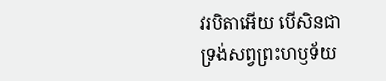វរបិតាអើយ បើសិនជាទ្រង់សព្វព្រះហឫទ័យ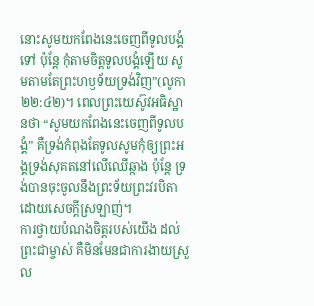នោះសូមយកពែងនេះចេញពីទូលបង្គំទៅ ប៉ុន្តែ កុំតាមចិត្តទូលបង្គំឡើយ សូមតាមតែព្រះហឫទ័យទ្រង់វិញ”(លូកា ២២:៤២)។ ពេលព្រះយេស៊ូវអធិស្ឋានថា “សូមយកពែងនេះចេញពីទូលបង្គំ” គឺទ្រង់កំពុងតែទូលសូមកុំឲ្យព្រះអង្គទ្រង់សុគតនៅលើឈើឆ្កាង ប៉ុន្តែ ទ្រង់បានចុះចូលនឹងព្រះទ័យព្រះវរបិតា ដោយសេចក្តីស្រឡាញ់។
ការថ្វាយបំណងចិត្តរបស់យើង ដល់ព្រះជាម្ចាស់ គឺមិនមែនជាការងាយស្រួល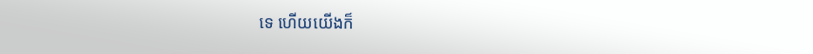ទេ ហើយយើងក៏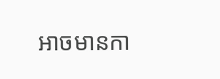អាចមានកា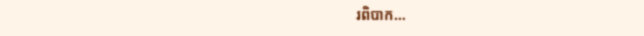រពិបាក…